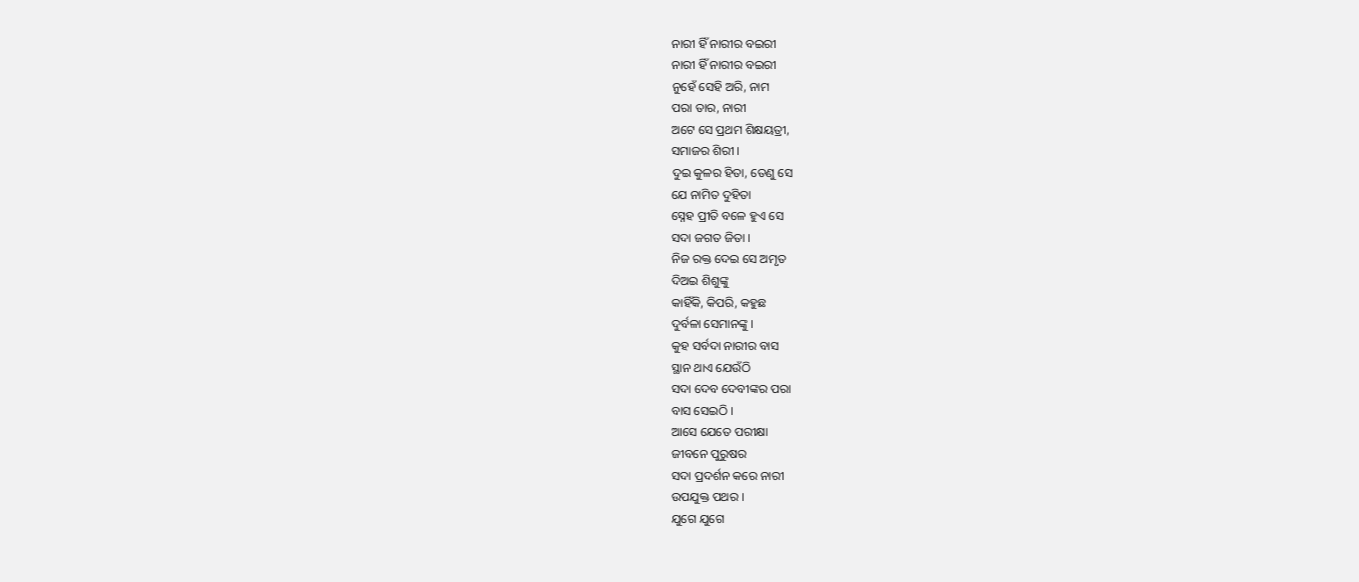ନାରୀ ହିଁ ନାରୀର ବଇରୀ
ନାରୀ ହିଁ ନାରୀର ବଇରୀ
ନୁହେଁ ସେହି ଅରି, ନାମ
ପରା ତାର, ନାରୀ
ଅଟେ ସେ ପ୍ରଥମ ଶିକ୍ଷୟତ୍ରୀ,
ସମାଜର ଶିରୀ ।
ଦୁଇ କୁଳର ହିତା, ତେଣୁ ସେ
ଯେ ନାମିତ ଦୁହିତା
ସ୍ନେହ ପ୍ରୀତି ବଳେ ହୁଏ ସେ
ସଦା ଜଗତ ଜିତା ।
ନିଜ ରକ୍ତ ଦେଇ ସେ ଅମୃତ
ଦିଅଇ ଶିଶୁଙ୍କୁ
କାହିଁକି, କିପରି, କହୁଛ
ଦୁର୍ବଳା ସେମାନଙ୍କୁ ।
କୁହ ସର୍ବଦା ନାରୀର ବାସ
ସ୍ଥାନ ଥାଏ ଯେଉଁଠି
ସଦା ଦେବ ଦେବୀଙ୍କର ପରା
ବାସ ସେଇଠି ।
ଆସେ ଯେତେ ପରୀକ୍ଷା
ଜୀବନେ ପୁରୁଷର
ସଦା ପ୍ରଦର୍ଶନ କରେ ନାରୀ
ଉପଯୁକ୍ତ ପଥର ।
ଯୁଗେ ଯୁଗେ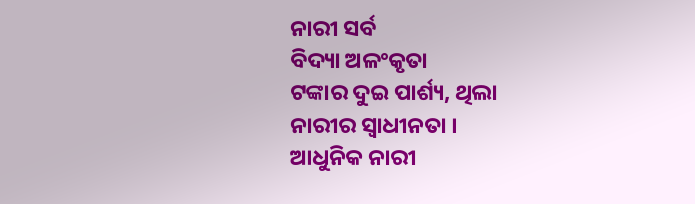ନାରୀ ସର୍ବ
ବିଦ୍ୟା ଅଳଂକୃତା
ଟଙ୍କାର ଦୁଇ ପାର୍ଶ୍ୟ, ଥିଲା
ନାରୀର ସ୍ୱାଧୀନତା ।
ଆଧୁନିକ ନାରୀ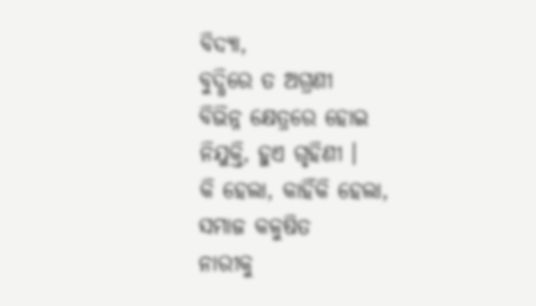ବିଦ୍ୟା,
ବୁଦ୍ଧିରେ ତ ଅଗ୍ରଣୀ
ବିଭିନ୍ନ କ୍ଷେତ୍ରରେ ହୋଇ
ନିଯୁକ୍ତି, ହୁଏ ଗୃହିଣୀ ।
କି ହେଲା, କାହିଁକି ହେଲା,
ସମାଜ କଳୁଷିତ
ନାରୀକୁ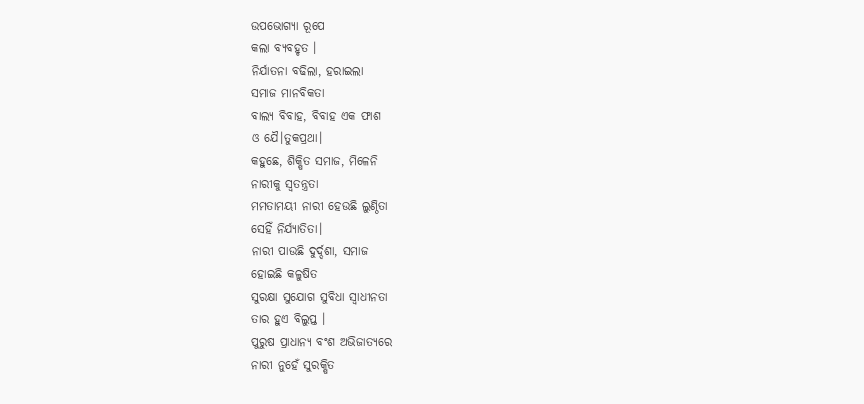ଉପଭୋଗ୍ୟା ରୂପେ
କଲା ବ୍ୟବହୃତ ।
ନିର୍ଯାତନା ବଢିଲା, ହରାଇଲା
ସମାଜ ମାନବିକତା
ବାଲ୍ୟ ବିବାହ, ବିବାହ ଏକ ଫାଶ
ଓ ଯୈ।ତୁକପ୍ରଥା।
କହୁଛେ, ଶିକ୍ଷିତ ସମାଜ, ମିଳେନି
ନାରୀକୁ ସ୍ୱତନ୍ତ୍ରତା
ମମତାମୟୀ ନାରୀ ହେଉଛି ଲୁଣ୍ଠିତା
ସେହିଁ ନିର୍ଯ୍ୟାତିତା।
ନାରୀ ପାଉଛି ଦୁର୍ଦ୍ଦଶା, ସମାଜ
ହୋଇଛି କଳୁଷିତ
ସୁରକ୍ଷା ସୁଯୋଗ ସୁବିଧା ସ୍ୱାଧୀନତା
ତାର ହୁଏ ବିଲୁପ୍ତ ।
ପୁରୁଷ ପ୍ରାଧାନ୍ୟ ବଂଶ ଅଭିଜାତ୍ୟରେ
ନାରୀ ନୁହେଁ ସୁରକ୍ଷିତ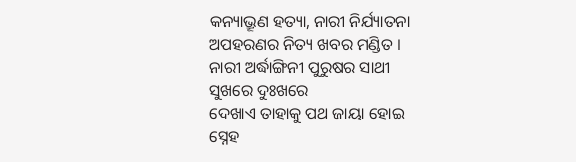କନ୍ୟାଭ୍ରୂଣ ହତ୍ୟା, ନାରୀ ନିର୍ଯ୍ୟାତନା
ଅପହରଣର ନିତ୍ୟ ଖବର ମଣ୍ଡିତ ।
ନାରୀ ଅର୍ଦ୍ଧାଙ୍ଗିନୀ ପୁରୁଷର ସାଥୀ
ସୁଖରେ ଦୁଃଖରେ
ଦେଖାଏ ତାହାକୁ ପଥ ଜାୟା ହୋଇ
ସ୍ନେହ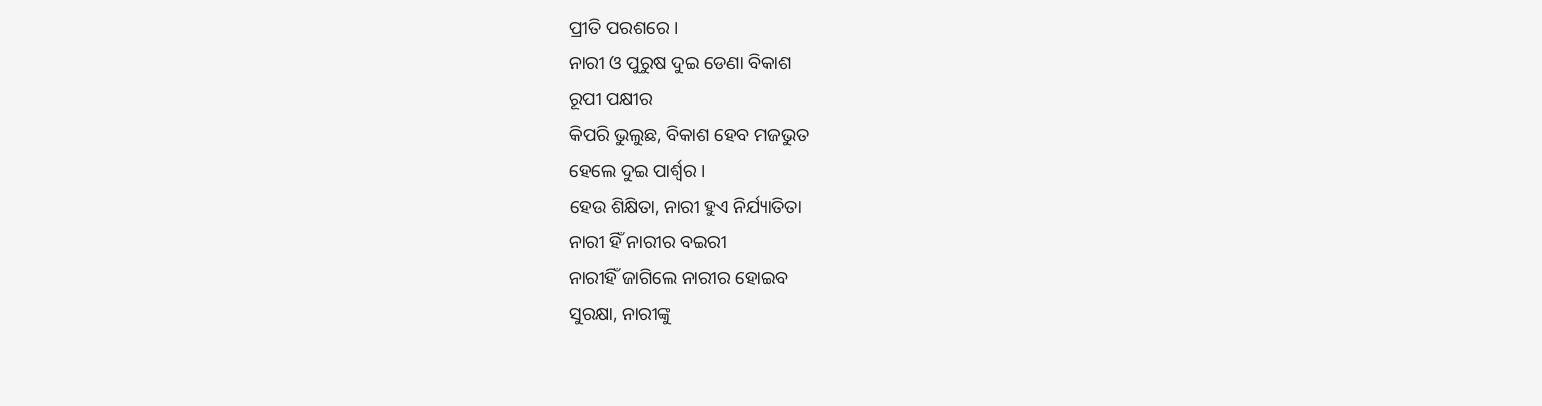ପ୍ରୀତି ପରଶରେ ।
ନାରୀ ଓ ପୁରୁଷ ଦୁଇ ଡେଣା ବିକାଶ
ରୂପୀ ପକ୍ଷୀର
କିପରି ଭୁଲୁଛ, ବିକାଶ ହେବ ମଜଭୁତ
ହେଲେ ଦୁଇ ପାର୍ଶ୍ୱର ।
ହେଉ ଶିକ୍ଷିତା, ନାରୀ ହୁଏ ନିର୍ଯ୍ୟାତିତା
ନାରୀ ହିଁ ନାରୀର ବଇରୀ
ନାରୀହିଁ ଜାଗିଲେ ନାରୀର ହୋଇବ
ସୁରକ୍ଷା, ନାରୀଙ୍କୁ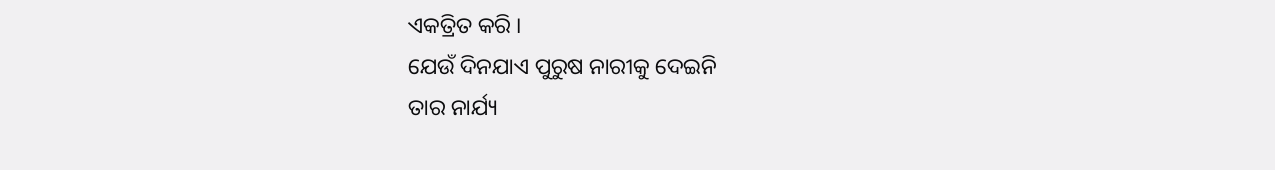ଏକତ୍ରିତ କରି ।
ଯେଉଁ ଦିନଯାଏ ପୁରୁଷ ନାରୀକୁ ଦେଇନି
ତାର ନାର୍ଯ୍ୟ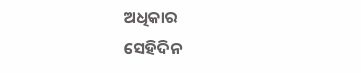ଅଧିକାର
ସେହିଦିନ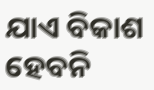ଯାଏ ବିକାଶ ହେବନି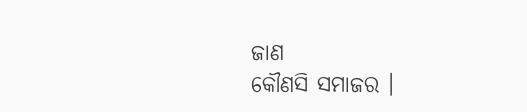ଜାଣ
କୌଣସି ସମାଜର ।